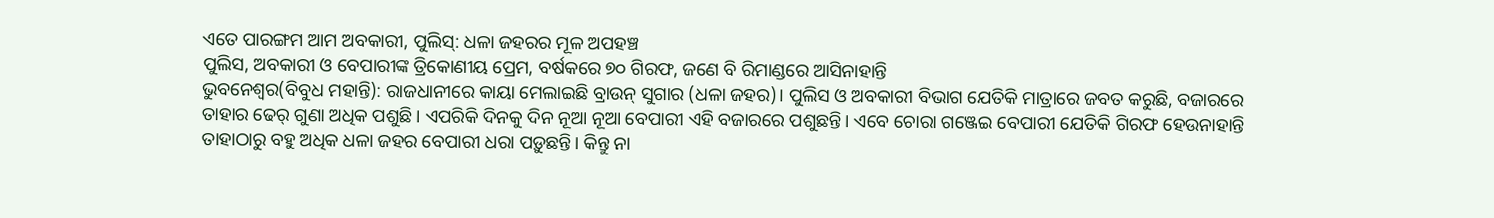ଏତେ ପାରଙ୍ଗମ ଆମ ଅବକାରୀ, ପୁଲିସ୍: ଧଳା ଜହରର ମୂଳ ଅପହଞ୍ଚ
ପୁଲିସ, ଅବକାରୀ ଓ ବେପାରୀଙ୍କ ତ୍ରିକୋଣୀୟ ପ୍ରେମ, ବର୍ଷକରେ ୭୦ ଗିରଫ, ଜଣେ ବି ରିମାଣ୍ଡରେ ଆସିନାହାନ୍ତି
ଭୁବନେଶ୍ୱର(ବିବୁଧ ମହାନ୍ତି): ରାଜଧାନୀରେ କାୟା ମେଲାଇଛି ବ୍ରାଉନ୍ ସୁଗାର (ଧଳା ଜହର)। ପୁଲିସ ଓ ଅବକାରୀ ବିଭାଗ ଯେତିକି ମାତ୍ରାରେ ଜବତ କରୁଛି, ବଜାରରେ ତାହାର ଢେର୍ ଗୁଣା ଅଧିକ ପଶୁଛି। ଏପରିକି ଦିନକୁ ଦିନ ନୂଆ ନୂଆ ବେପାରୀ ଏହି ବଜାରରେ ପଶୁଛନ୍ତି। ଏବେ ଚୋରା ଗଞ୍ଜେଇ ବେପାରୀ ଯେତିକି ଗିରଫ ହେଉନାହାନ୍ତି ତାହାଠାରୁ ବହୁ ଅଧିକ ଧଳା ଜହର ବେପାରୀ ଧରା ପଡ଼ୁଛନ୍ତି। କିନ୍ତୁ ନା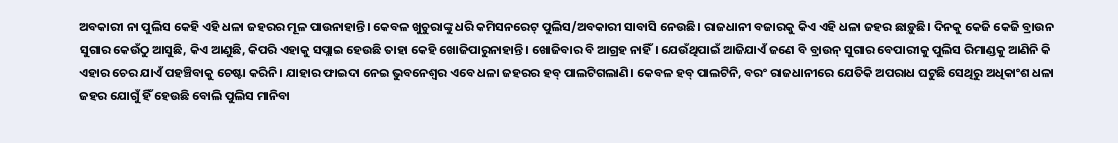ଅବକାରୀ ନା ପୁଲିସ କେହି ଏହି ଧଳା ଜହରର ମୂଳ ପାଉନାହାନ୍ତି। କେବଳ ଖୁଚୁରାଙ୍କୁ ଧରି କମିସନରେଟ୍ ପୁଲିସ/ଅବକାରୀ ସାବାସି ନେଉଛି। ରାଜଧାନୀ ବଜାରକୁ କିଏ ଏହି ଧଳା ଜହର ଛାଡ଼ୁଛି। ଦିନକୁ କେଜି କେଜି ବ୍ରାଉନ ସୁଗାର କେଉଁଠୁ ଆସୁଛି, କିଏ ଆଣୁଛି, କିପରି ଏହାକୁ ସପ୍ଲାଇ ହେଉଛି ତାହା କେହି ଖୋଜିପାରୁନାହାନ୍ତି। ଖୋଜିବାର ବି ଆଗ୍ରହ ନାହିଁ। ଯେଉଁଥିପାଇଁ ଆଜିଯାଏଁ ଜଣେ ବି ବ୍ରାଉନ୍ ସୁଗାର ବେପାରୀକୁ ପୁଲିସ ରିମାଣ୍ଡକୁ ଆଣିନି କି ଏହାର ଚେର ଯାଏଁ ପହଞ୍ଚିବାକୁ ଚେଷ୍ଟା କରିନି। ଯାହାର ଫାଇଦା ନେଇ ଭୁବନେଶ୍ବର ଏବେ ଧଳା ଜହରର ହବ୍ ପାଲଟିଗଲାଣି। କେବଳ ହବ୍ ପାଲଟିନି, ବରଂ ରାଜଧାନୀରେ ଯେତିକି ଅପରାଧ ଘଟୁଛି ସେଥିରୁ ଅଧିକାଂଶ ଧଳା ଜହର ଯୋଗୁଁ ହିଁ ହେଉଛି ବୋଲି ପୁଲିସ ମାନିବା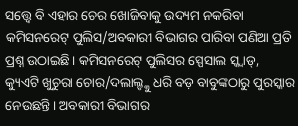ସତ୍ତ୍ବେ ବି ଏହାର ଚେର ଖୋଜିବାକୁ ଉଦ୍ୟମ ନକରିବା କମିସନରେଟ୍ ପୁଲିସ/ଅବକାରୀ ବିଭାଗର ପାରିବା ପଣିଆ ପ୍ରତି ପ୍ରଶ୍ନ ଉଠାଇଛି। କମିସନରେଟ୍ ପୁଲିସର ସ୍ପେସାଲ ସ୍କ୍ବାଡ୍, କ୍ୟୁଏଟି ଖୁଚୁରା ଚୋର/ଦଲାଲ୍ଙ୍କୁ ଧରି ବଡ଼ ବାବୁଙ୍କଠାରୁ ପୁରସ୍କାର ନେଉଛନ୍ତି। ଅବକାରୀ ବିଭାଗର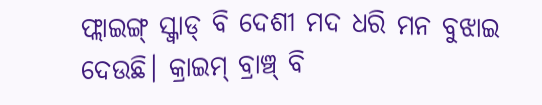ଫ୍ଲାଇଙ୍ଗ୍ ସ୍କ୍ବାଡ୍ ବି ଦେଶୀ ମଦ ଧରି ମନ ବୁଝାଇ ଦେଉଛି। କ୍ରାଇମ୍ ବ୍ରାଞ୍ଚ୍ ବି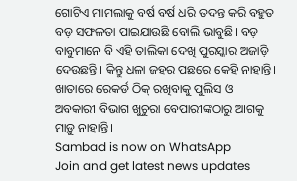ଗୋଟିଏ ମାମଲାକୁ ବର୍ଷ ବର୍ଷ ଧରି ତଦନ୍ତ କରି ବହୁତ ବଡ଼ ସଫଳତା ପାଇଯାଉଛି ବୋଲି ଭାବୁଛି। ବଡ଼ ବାବୁମାନେ ବି ଏହି ତାଲିକା ଦେଖି ପୁରସ୍କାର ଅଜାଡ଼ି ଦେଉଛନ୍ତି। କିନ୍ତୁ ଧଳା ଜହର ପଛରେ କେହି ନାହାନ୍ତି। ଖାତାରେ ରେକର୍ଡ ଠିକ୍ ରଖିବାକୁ ପୁଲିସ ଓ ଅବକାରୀ ବିଭାଗ ଖୁଚୁରା ବେପାରୀଙ୍କଠାରୁ ଆଗକୁ ମାଡ଼ୁ ନାହାନ୍ତି।
Sambad is now on WhatsApp
Join and get latest news updates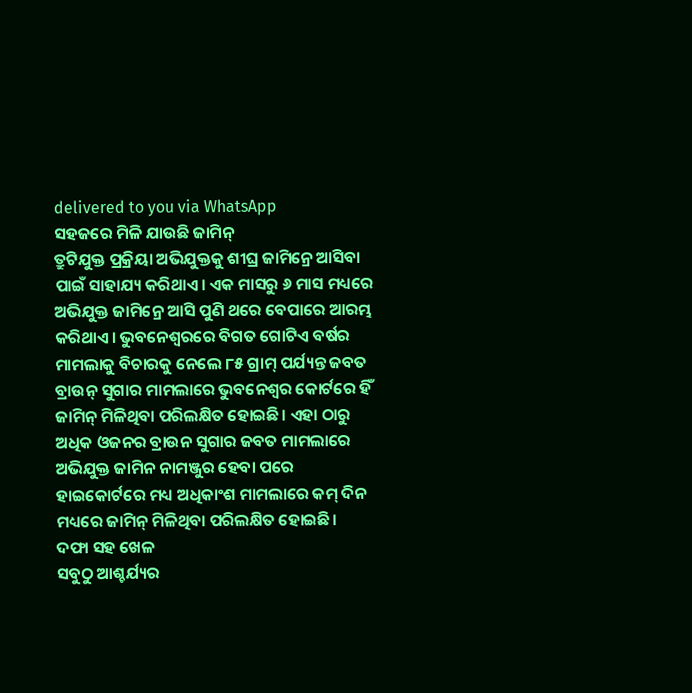delivered to you via WhatsApp
ସହଜରେ ମିଳି ଯାଉଛି ଜାମିନ୍
ତ୍ରୁଟିଯୁକ୍ତ ପ୍ରକ୍ରିୟା ଅଭିଯୁକ୍ତକୁ ଶୀଘ୍ର ଜାମିନ୍ରେ ଆସିବା ପାଇଁ ସାହାଯ୍ୟ କରିଥାଏ। ଏକ ମାସରୁ ୬ ମାସ ମଧ୍ୟରେ ଅଭିଯୁକ୍ତ ଜାମିନ୍ରେ ଆସି ପୁଣି ଥରେ ବେପାରେ ଆରମ୍ଭ କରିଥାଏ। ଭୁବନେଶ୍ବରରେ ବିଗତ ଗୋଟିଏ ବର୍ଷର ମାମଲାକୁ ବିଚାରକୁ ନେଲେ ୮୫ ଗ୍ରାମ୍ ପର୍ଯ୍ୟନ୍ତ ଜବତ ବ୍ରାଉନ୍ ସୁଗାର ମାମଲାରେ ଭୁବନେଶ୍ବର କୋର୍ଟରେ ହିଁ ଜାମିନ୍ ମିଳିଥିବା ପରିଲକ୍ଷିତ ହୋଇଛି। ଏହା ଠାରୁ ଅଧିକ ଓଜନର ବ୍ରାଉନ ସୁଗାର ଜବତ ମାମଲାରେ ଅଭିଯୁକ୍ତ ଜାମିନ ନାମଞ୍ଜୁର ହେବା ପରେ ହାଇକୋର୍ଟରେ ମଧ୍ୟ ଅଧିକାଂଶ ମାମଲାରେ କମ୍ ଦିନ ମଧ୍ୟରେ ଜାମିନ୍ ମିଳିଥିବା ପରିଲକ୍ଷିତ ହୋଇଛି।
ଦଫା ସହ ଖେଳ
ସବୁଠୁ ଆଶ୍ଚର୍ଯ୍ୟର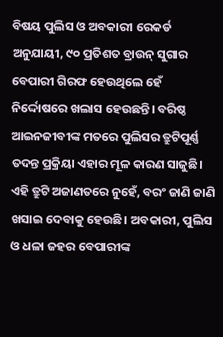ବିଷୟ ପୁଲିସ ଓ ଅବକାରୀ ରେକର୍ଡ ଅନୁଯାୟୀ, ୯୦ ପ୍ରତିଶତ ବ୍ରାଉନ୍ ସୁଗାର ବେପାରୀ ଗିରଫ ହେଉଥିଲେ ହେଁ ନିର୍ଦ୍ଦୋଷରେ ଖଲାସ ହେଉଛନ୍ତି। ବରିଷ୍ଠ ଆଇନଜୀବୀଙ୍କ ମତରେ ପୁଲିସର ତ୍ରୁଟିପୂର୍ଣ୍ଣ ତଦନ୍ତ ପ୍ରକ୍ରିୟା ଏହାର ମୂଳ କାରଣ ସାଜୁଛି। ଏହି ତ୍ରୁଟି ଅଜାଣତରେ ନୁହେଁ, ବରଂ ଜାଣି ଜାଣି ଖସାଇ ଦେବାକୁ ହେଉଛି। ଅବକାରୀ, ପୁଲିସ ଓ ଧଳା ଜହର ବେପାରୀଙ୍କ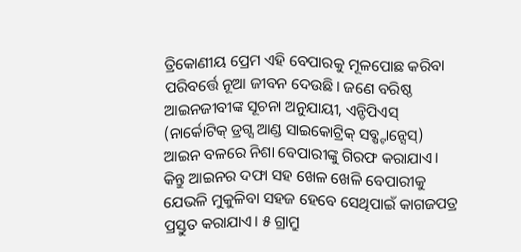ତ୍ରିକୋଣୀୟ ପ୍ରେମ ଏହି ବେପାରକୁ ମୂଳପୋଛ କରିବା ପରିବର୍ତ୍ତେ ନୂଆ ଜୀବନ ଦେଉଛି। ଜଣେ ବରିଷ୍ଠ ଆଇନଜୀବୀଙ୍କ ସୂଚନା ଅନୁଯାୟୀ, ଏନ୍ଡିପିଏସ୍ (ନାର୍କୋଟିକ୍ ଡ୍ରଗ୍ସ ଆଣ୍ଡ ସାଇକୋଟ୍ରିକ୍ ସବ୍ଷ୍ଟାନ୍ସେସ୍) ଆଇନ ବଳରେ ନିଶା ବେପାରୀଙ୍କୁ ଗିରଫ କରାଯାଏ। କିନ୍ତୁ ଆଇନର ଦଫା ସହ ଖେଳ ଖେଳି ବେପାରୀକୁ ଯେଭଳି ମୁକୁଳିବା ସହଜ ହେବେ ସେଥିପାଇଁ କାଗଜପତ୍ର ପ୍ରସ୍ତୁତ କରାଯାଏ। ୫ ଗ୍ରାମ୍ରୁ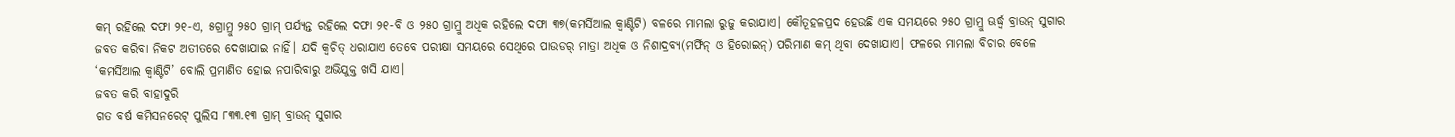କମ୍ ରହିଲେ ଦଫା ୨୧-ଏ, ୫ଗ୍ରାମ୍ରୁ ୨୫୦ ଗ୍ରାମ୍ ପର୍ଯ୍ୟନ୍ତ ରହିଲେ ଦଫା ୨୧-ବି ଓ ୨୫୦ ଗ୍ରାମ୍ରୁ ଅଧିକ ରହିଲେ ଦଫା ୩୭(କମର୍ସିଆଲ କ୍ବାଣ୍ଟିଟି) ବଳରେ ମାମଲା ରୁଜୁ କରାଯାଏ। କୌତୂହଳପ୍ରଦ ହେଉଛି ଏକ ସମୟରେ ୨୫୦ ଗ୍ରାମ୍ରୁ ଊର୍ଦ୍ଧ୍ବ ବ୍ରାଉନ୍ ସୁଗାର ଜବତ କରିବା ନିକଟ ଅତୀତରେ ଦେଖାଯାଇ ନାହିଁ। ଯଦି କ୍ବଚିତ୍ ଧରାଯାଏ ତେବେ ପରୀକ୍ଷା ସମୟରେ ସେଥିରେ ପାଉଡର୍ ମାତ୍ରା ଅଧିକ ଓ ନିଶାଦ୍ରବ୍ୟ(ମର୍ଫିନ୍ ଓ ହିରୋଇନ୍) ପରିମାଣ କମ୍ ଥିବା ଦେଖାଯାଏ। ଫଳରେ ମାମଲା ବିଚାର ବେଳେ ‘କମର୍ସିଆଲ କ୍ବାଣ୍ଟିଟି’ ବୋଲି ପ୍ରମାଣିତ ହୋଇ ନପାରିବାରୁ ଅଭିଯୁକ୍ତ ଖସି ଯାଏ।
ଜବତ କରି ବାହାଦୁରି
ଗତ ବର୍ଷ କମିସନରେଟ୍ ପୁଲିସ ୮୩୩.୧୩ ଗ୍ରାମ୍ ବ୍ରାଉନ୍ ସୁଗାର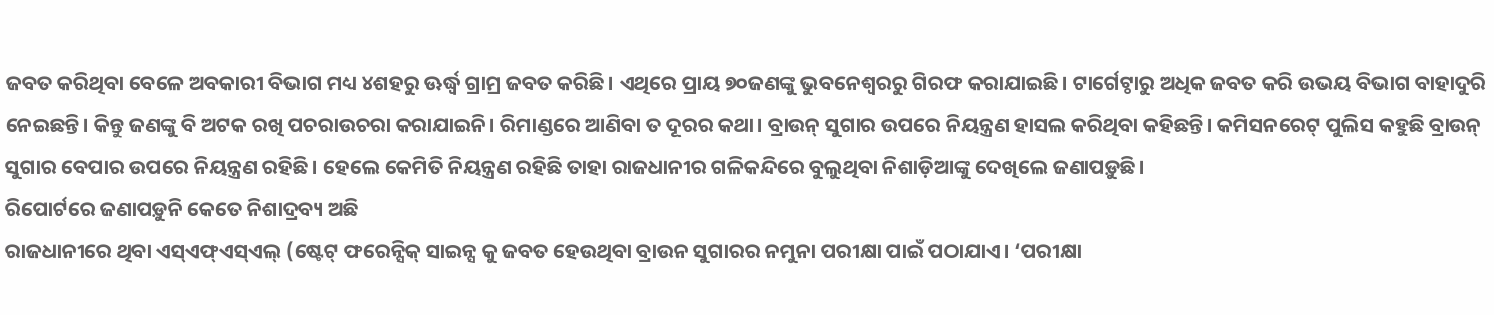ଜବତ କରିଥିବା ବେଳେ ଅବକାରୀ ବିଭାଗ ମଧ୍ୟ ୪ଶହରୁ ଊର୍ଦ୍ଧ୍ବ ଗ୍ରାମ୍ର ଜବତ କରିଛି। ଏଥିରେ ପ୍ରାୟ ୭୦ଜଣଙ୍କୁ ଭୁବନେଶ୍ବରରୁ ଗିରଫ କରାଯାଇଛି। ଟାର୍ଗେଟ୍ଠାରୁ ଅଧିକ ଜବତ କରି ଉଭୟ ବିଭାଗ ବାହାଦୁରି ନେଇଛନ୍ତି। କିନ୍ତୁ ଜଣଙ୍କୁ ବି ଅଟକ ରଖି ପଚରାଉଚରା କରାଯାଇନି। ରିମାଣ୍ଡରେ ଆଣିବା ତ ଦୂରର କଥା। ବ୍ରାଉନ୍ ସୁଗାର ଉପରେ ନିୟନ୍ତ୍ରଣ ହାସଲ କରିଥିବା କହିଛନ୍ତି। କମିସନରେଟ୍ ପୁଲିସ କହୁଛି ବ୍ରାଉନ୍ ସୁଗାର ବେପାର ଉପରେ ନିୟନ୍ତ୍ରଣ ରହିଛି। ହେଲେ କେମିତି ନିୟନ୍ତ୍ରଣ ରହିଛି ତାହା ରାଜଧାନୀର ଗଳିକନ୍ଦିରେ ବୁଲୁଥିବା ନିଶାଡ଼ିଆଙ୍କୁ ଦେଖିଲେ ଜଣାପଡ଼ୁଛି।
ରିପୋର୍ଟରେ ଜଣାପଡ଼ୁନି କେତେ ନିଶାଦ୍ରବ୍ୟ ଅଛି
ରାଜଧାନୀରେ ଥିବା ଏସ୍ଏଫ୍ଏସ୍ଏଲ୍ (ଷ୍ଟେଟ୍ ଫରେନ୍ସିକ୍ ସାଇନ୍ସ କୁ ଜବତ ହେଉଥିବା ବ୍ରାଉନ ସୁଗାରର ନମୁନା ପରୀକ୍ଷା ପାଇଁ ପଠାଯାଏ। ‘ପରୀକ୍ଷା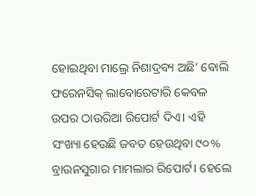ହୋଇଥିବା ମାଲ୍ରେ ନିଶାଦ୍ରବ୍ୟ ଅଛି’ ବୋଲି ଫରେନସିକ୍ ଲାବୋରେଟାରି କେବଳ ଉପର ଠାଉରିଆ ରିପୋର୍ଟ ଦିଏ। ଏହି ସଂଖ୍ୟା ହେଉଛି ଜବତ ହେଉଥିବା ୯୦% ବ୍ରାଉନସୁଗାର ମାମଲାର ରିପୋର୍ଟ। ହେଲେ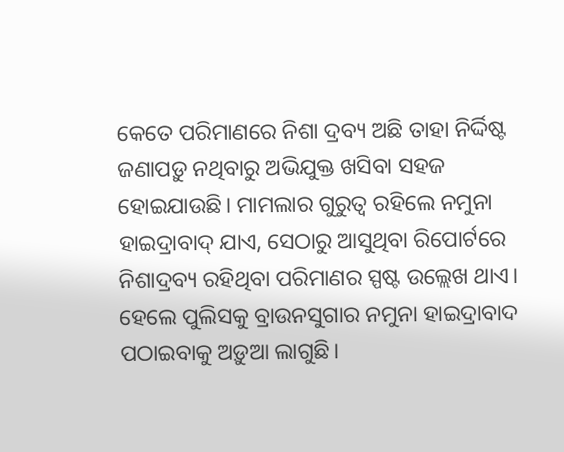କେତେ ପରିମାଣରେ ନିଶା ଦ୍ରବ୍ୟ ଅଛି ତାହା ନିର୍ଦ୍ଦିଷ୍ଟ ଜଣାପଡ଼ୁ ନଥିବାରୁ ଅଭିଯୁକ୍ତ ଖସିବା ସହଜ ହୋଇଯାଉଛି। ମାମଲାର ଗୁରୁତ୍ବ ରହିଲେ ନମୁନା ହାଇଦ୍ରାବାଦ୍ ଯାଏ, ସେଠାରୁ ଆସୁଥିବା ରିପୋର୍ଟରେ ନିଶାଦ୍ରବ୍ୟ ରହିଥିବା ପରିମାଣର ସ୍ପଷ୍ଟ ଉଲ୍ଲେଖ ଥାଏ। ହେଲେ ପୁଲିସକୁ ବ୍ରାଉନସୁଗାର ନମୁନା ହାଇଦ୍ରାବାଦ ପଠାଇବାକୁ ଅଡ଼ୁଆ ଲାଗୁଛି।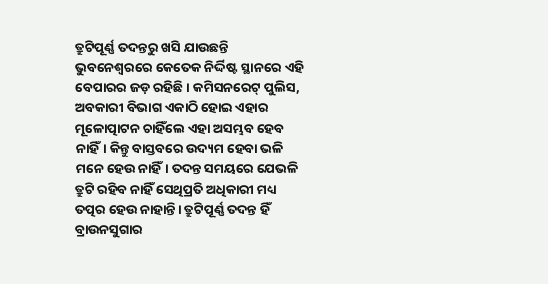ତ୍ରୁଟିପୂର୍ଣ୍ଣ ତଦନ୍ତରୁ ଖସି ଯାଉଛନ୍ତି
ଭୁବନେଶ୍ବରରେ କେତେକ ନିର୍ଦ୍ଦିଷ୍ଟ ସ୍ଥାନରେ ଏହି ବେପାରର ଜଡ଼ ରହିଛି। କମିସନରେଟ୍ ପୁଲିସ, ଅବକାରୀ ବିଭାଗ ଏକାଠି ହୋଇ ଏହାର ମୂଳୋତ୍ପାଟନ ଚାହିଁଲେ ଏହା ଅସମ୍ଭବ ହେବ ନାହିଁ। କିନ୍ତୁ ବାସ୍ତବରେ ଉଦ୍ୟମ ହେବା ଭଳି ମନେ ହେଉ ନାହିଁ। ତଦନ୍ତ ସମୟରେ ଯେଭଳି ତ୍ରୁଟି ରହିବ ନାହିଁ ସେଥିପ୍ରତି ଅଧିକାରୀ ମଧ୍ୟ ତତ୍ପର ହେଉ ନାହାନ୍ତି। ତ୍ରୁଟିପୂର୍ଣ୍ଣ ତଦନ୍ତ ହିଁ ବ୍ରାଉନସୁଗାର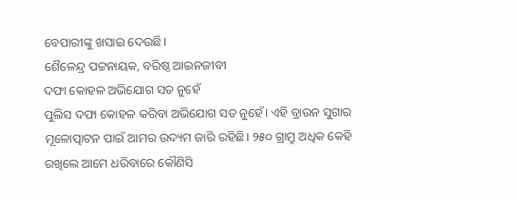ବେପାରୀଙ୍କୁ ଖସାଇ ଦେଉଛି।
ଶୈଳେନ୍ଦ୍ର ପଟ୍ଟନାୟକ, ବରିଷ୍ଠ ଆଇନଜୀବୀ
ଦଫା କୋହଳ ଅଭିଯୋଗ ସତ ନୁହେଁ
ପୁଲିସ ଦଫା କୋହଳ କରିବା ଅଭିଯୋଗ ସତ ନୁହେଁ। ଏହି ବ୍ରାଉନ ସୁଗାର ମୂଳୋତ୍ପାଟନ ପାଇଁ ଆମର ଉଦ୍ୟମ ଜାରି ରହିଛି। ୨୫୦ ଗ୍ରାମ୍ରୁ ଅଧିକ କେହି ରଖିଲେ ଆମେ ଧରିବାରେ କୌଣିସି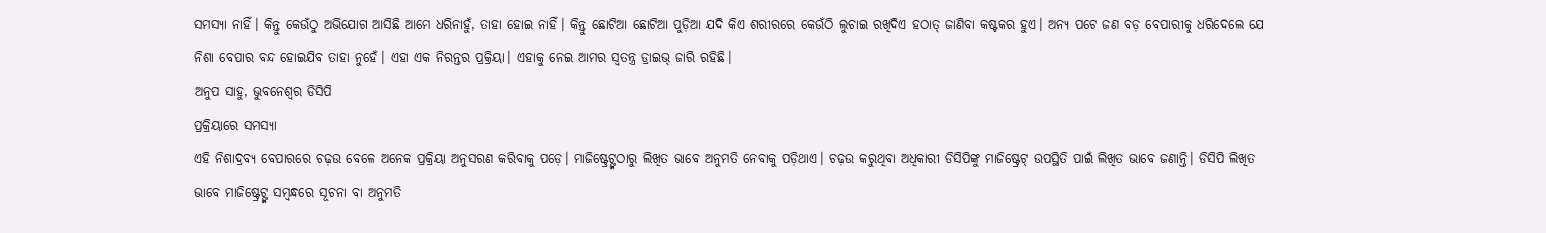ସମସ୍ୟା ନାହିଁ। କିନ୍ତୁ କେଉଁଠୁ ଅଭିଯୋଗ ଆସିଛି ଆମେ ଧରିନାହୁଁ, ତାହା ହୋଇ ନାହିଁ। କିନ୍ତୁ ଛୋଟିଆ ଛୋଟିଆ ପୁଡ଼ିଆ ଯଦି କିଏ ଶରୀରରେ କେଉଁଠି ଲୁଚାଇ ରଖିଦିଏ ହଠାତ୍ ଜାଣିବା କଷ୍ଟକର ହୁଏ। ଅନ୍ୟ ପଟେ ଜଣ ବଡ଼ ବେପାରୀକୁ ଧରିଦେଲେ ଯେ ନିଶା ବେପାର ବନ୍ଦ ହୋଇଯିବ ତାହା ନୁହେଁ। ଏହା ଏକ ନିରନ୍ତର ପ୍ରକ୍ରିୟା। ଏହାକୁ ନେଇ ଆମର ସ୍ବତନ୍ତ୍ର ଡ୍ରାଇଭ୍ ଜାରି ରହିଛି।
ଅନୁପ ସାହୁ, ଭୁବନେଶ୍ବର ଡିସିପି
ପ୍ରକ୍ରିୟାରେ ସମସ୍ୟା
ଏହି ନିଶାଦ୍ରବ୍ୟ ବେପାରରେ ଚଢ଼ଉ ବେଳେ ଅନେକ ପ୍ରକ୍ରିୟା ଅନୁସରଣ କରିବାକୁ ପଡ଼େ। ମାଜିଷ୍ଟ୍ରେଟ୍ଙ୍କଠାରୁ ଲିଖିତ ଭାବେ ଅନୁମତି ନେବାକୁ ପଡ଼ିଥାଏ। ଚଢ଼ଉ କରୁଥିବା ଅଧିକାରୀ ଡିସିପିଙ୍କୁ ମାଜିଷ୍ଟ୍ରେଟ୍ ଉପସ୍ଥିତି ପାଇଁ ଲିଖିତ ଭାବେ ଜଣାନ୍ତି। ଡିସିପି ଲିଖିତ ଭାବେ ମାଜିଷ୍ଟ୍ରେଟ୍ଙ୍କ ସମ୍ବନ୍ଧରେ ସୂଚନା ବା ଅନୁମତି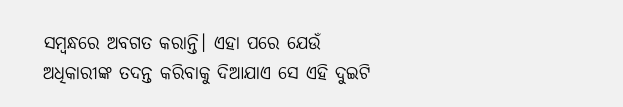ସମ୍ବନ୍ଧରେ ଅବଗତ କରାନ୍ତି। ଏହା ପରେ ଯେଉଁ ଅଧିକାରୀଙ୍କ ତଦନ୍ତ କରିବାକୁ ଦିଆଯାଏ ସେ ଏହି ଦୁଇଟି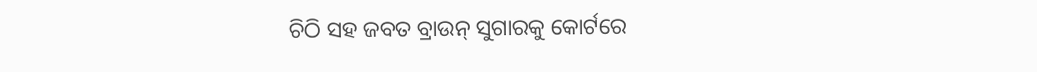ଚିଠି ସହ ଜବତ ବ୍ରାଉନ୍ ସୁଗାରକୁ କୋର୍ଟରେ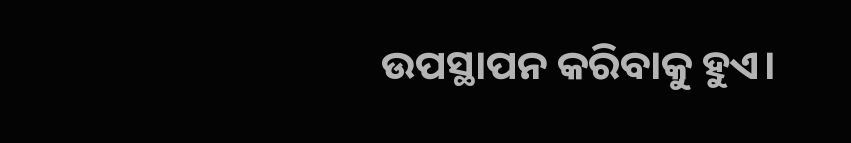ଉପସ୍ଥାପନ କରିବାକୁ ହୁଏ।